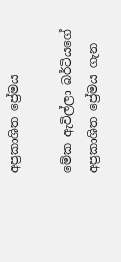අප්‍රකාශිත ප්‍රේමය

මේක ඇවිල්ලා බර්ටියගේ අප්‍රකාශිත ප්‍රේමය ගැන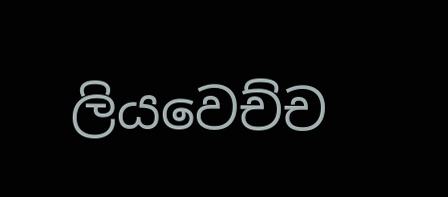ලියවෙච්ච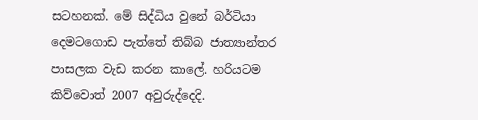සටහනක්. මේ සිද්ධිය වුනේ බර්ටියා දෙමටගොඩ පැත්තේ තිබ්බ ජාත්‍යාන්තර පාසලක වැඩ කරන කාලේ. හරියටම කිව්වොත් 2007 අවුරුද්දෙදි.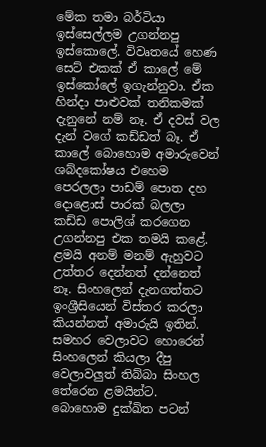මේක තමා බර්ටියා ඉස්සෙල්ලම උගන්නපු ඉස්කොලේ. විවෘතයේ හෙණ සෙට් එකක් ඒ කාලේ මේ ඉස්කෝලේ ඉගැන්නුවා. ඒක හින්දා පාළුවක් තනිකමක් දැනුනේ නම් නෑ. ඒ දවස් වල දැන් වගේ කඩ්ඩත් බෑ. ඒ කාලේ බොහොම අමාරුවෙන් ශබ්දකෝෂය එහෙම පෙරලලා පාඩම් පොත දහ දොළොස් පාරක් බලලා කඩ්ඩ පොලිශ් කරගෙන උගන්නපු එක තමයි කළේ. ළමයි අනම් මනම් ඇහුවට උත්තර දෙන්නත් දන්නෙත් නෑ. සිංහලෙන් දැනගත්තට ඉංශ්‍රීසියෙන් විස්තර කරලා කියන්නත් අමාරුයි ඉතින්. සමහර වෙලාවට හොරෙන් සිංහලෙන් කියලා දීපු වෙලාවලුත් තිබ්බා සිංහල තේරෙන ළමයින්ට. බොහොම දුක්ඛිත පටන්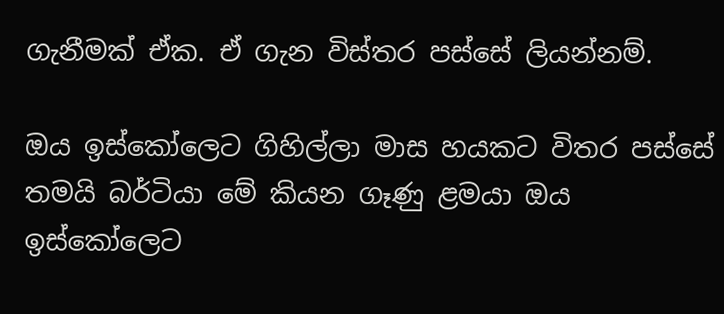ගැනීමක් ඒක. ඒ ගැන විස්තර පස්සේ ලියන්නම්.

ඔය ඉස්කෝලෙට ගිහිල්ලා මාස හයකට විතර පස්සේ තමයි බර්ටියා මේ කියන ගෑණු ළමයා ඔය ඉස්කෝලෙට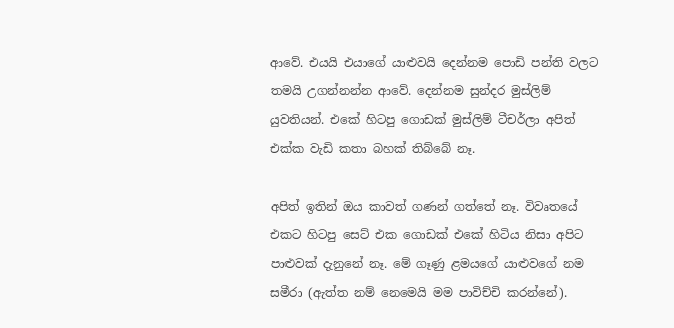ආවේ. එයයි එයාගේ යාළුවයි දෙන්නම පොඩි පන්ති වලට තමයි උගන්නන්න ආවේ. දෙන්නම සුන්දර මුස්ලිම් යුවතියන්. එකේ හිටපු ගොඩක් මුස්ලිම් ටීචර්ලා අපිත් එක්ක වැඩි කතා බහක් තිබ්බේ නෑ.

අපිත් ඉතින් ඔය කාවත් ගණන් ගත්තේ නෑ. විවෘතයේ එකට හිටපු සෙට් එක ගොඩක් එකේ හිටිය නිසා අපිට පාළුවක් දැනුනේ නෑ. මේ ගෑණු ළමයගේ යාළුවගේ නම සමීරා (ඇත්ත නම් නෙමෙයි මම පාවිච්චි කරන්නේ).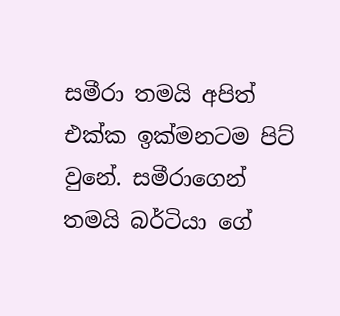සමීරා තමයි අපිත් එක්ක ඉක්මනටම පිට් වුනේ. සමීරාගෙන් තමයි බර්ටියා ගේ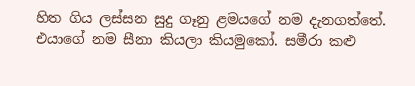හිත ගිය ලස්සන සුදු ගෑනු ළමයගේ නම දැනගත්තේ. එයාගේ නම සීනා කියලා කියමුකෝ. සමීරා කළු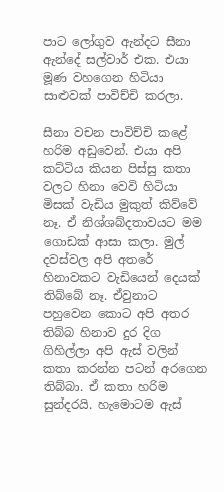පාට ලෝගුව ඇන්දට සීනා ඇන්දේ සල්වාර් එක. එයා මූණ වහගෙන හිටියා සාළුවක් පාවිච්චි කරලා.

සීනා වචන පාවිච්චි කළේ හරිම අඩුවෙන්. එයා අපි කට්ටිය කියන පිස්සු කතා වලට හිනා වෙවි හිටියා මිසක් වැඩිය මුකුත් කිව්වේ නෑ. ඒ නිශ්ශබ්දතාවයට මම ගොඩක් ආසා කලා. මුල් දවස්වල අපි අතරේ හිනාවකට වැඩියෙන් දෙයක් තිබ්බේ නෑ. ඒවුනාට පහුවෙන කොට අපි අතර තිබ්බ හිනාව දුර දිග ගිහිල්ලා අපි ඇස් වලින් කතා කරන්න පටන් අරගෙන තිබ්බා. ඒ කතා හරිම සුන්දරයි. හැමොටම ඇස්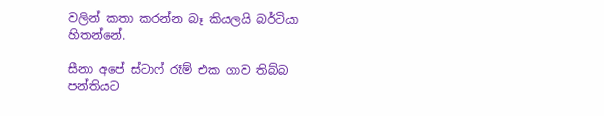වලින් කතා කරන්න බෑ කියලයි බර්ටියා හිතන්නේ.

සීනා අපේ ස්ටාෆ් රෑම් එක ගාව තිබ්බ පන්තියට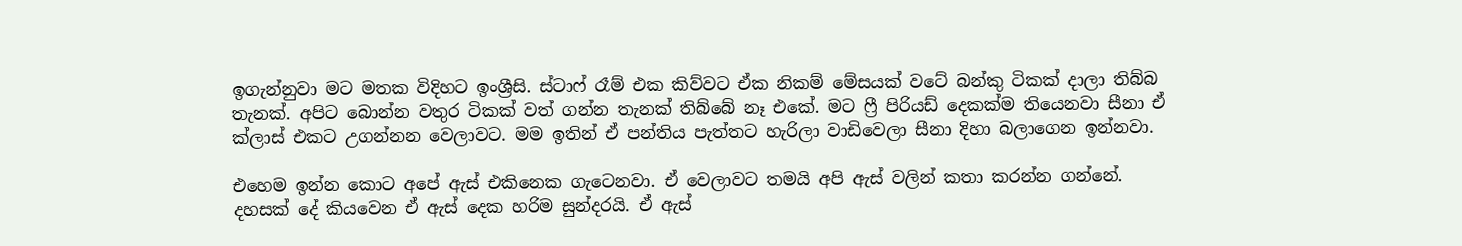ඉගැන්නුවා මට මතක විදිහට ඉංශ්‍රීසි. ස්ටාෆ් රෑම් එක කිව්වට ඒක නිකම් මේසයක් වටේ බන්කු ටිකක් දාලා තිබ්බ තැනක්. අපිට බොන්න වතුර ටිකක් වත් ගන්න තැනක් තිබ්බේ නෑ එකේ. මට ෆ්‍රී පිරියඩ් දෙකක්ම තියෙනවා සීනා ඒ ක්ලාස් එකට උගන්නන වෙලාවට. මම ඉතින් ඒ පන්තිය පැත්තට හැරිලා වාඩිවෙලා සීනා දිහා බලාගෙන ඉන්නවා.

එහෙම ඉන්න කොට අපේ ඇස් එකිනෙක ගැටෙනවා. ඒ වෙලාවට තමයි අපි ඇස් වලින් කතා කරන්න ගන්නේ. දහසක් දේ කියවෙන ඒ ඇස් දෙක හරිම සුන්දරයි. ඒ ඇස්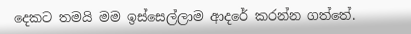දෙකට තමයි මම ඉස්සෙල්ලාම ආදරේ කරන්න ගත්තේ.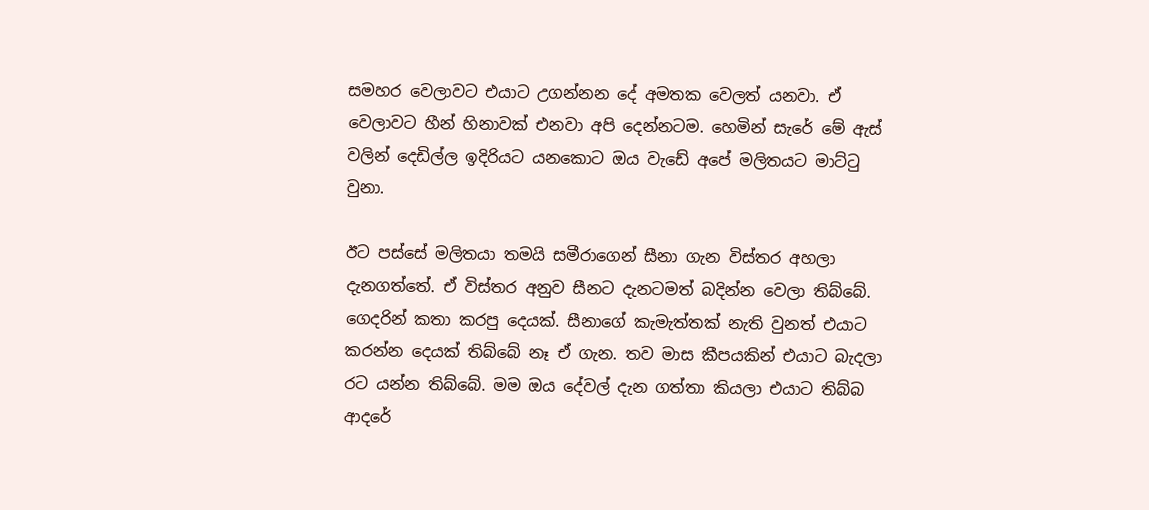සමහර වෙලාවට එයාට උගන්නන දේ අමතක වෙලත් යනවා. ඒ වෙලාවට හීන් හිනාවක් එනවා අපි දෙන්නටම. හෙමින් සැරේ මේ ඇස් වලින් දෙඩිල්ල ඉදිරියට යනකොට ඔය වැඩේ අපේ මලිතයට මාට්ටු වුනා.

ඊට පස්සේ මලිතයා තමයි සමීරාගෙන් සීනා ගැන විස්තර අහලා දැනගත්තේ. ඒ විස්තර අනුව සීනට දැනටමත් බදින්න වෙලා තිබ්බේ. ගෙදරින් කතා කරපු දෙයක්. සීනාගේ කැමැත්තක් නැති වුනත් එයාට කරන්න දෙයක් තිබ්බේ නෑ ඒ ගැන. තව මාස කීපයකින් එයාට බැදලා රට යන්න තිබ්බේ. මම ඔය දේවල් දැන ගත්තා කියලා එයාට තිබ්බ ආදරේ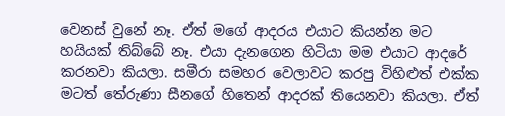වෙනස් වුනේ නෑ. ඒත් මගේ ආදරය එයාට කියන්න මට හයියක් තිබ්බේ නෑ. එයා දැනගෙන හිටියා මම එයාට ආදරේ කරනවා කියලා. සමීරා සමහර වෙලාවට කරපු විහිළුත් එක්ක මටත් තේරුණා සීනගේ හිතෙන් ආදරක් තියෙනවා කියලා. ඒත්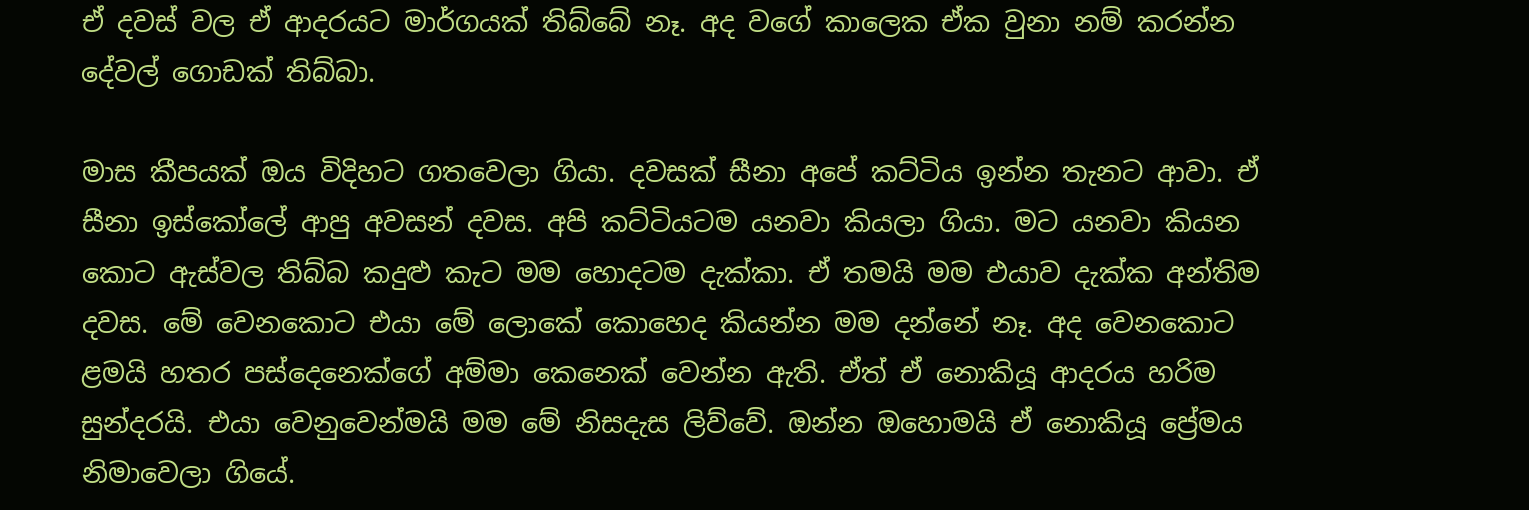ඒ දවස් වල ඒ ආදරයට මාර්ගයක් තිබ්බේ නෑ. අද වගේ කාලෙක ඒක වුනා නම් කරන්න දේවල් ගොඩක් තිබ්බා.

මාස කීපයක් ඔය විදිහට ගතවෙලා ගියා. දවසක් සීනා අපේ කට්ටිය ඉන්න තැනට ආවා. ඒ සීනා ඉස්කෝලේ ආපු අවසන් දවස. අපි කට්ටියටම යනවා කියලා ගියා. මට යනවා කියන කොට ඇස්වල තිබ්බ කදුළු කැට මම හොදටම දැක්කා. ඒ තමයි මම එයාව දැක්ක අන්තිම දවස. මේ වෙනකොට එයා මේ ලොකේ කොහෙද කියන්න මම දන්නේ නෑ. අද වෙනකොට ළමයි හතර පස්දෙනෙක්ගේ අම්මා කෙනෙක් වෙන්න ඇති. ඒත් ඒ නොකියූ ආදරය හරිම සුන්දරයි. එයා වෙනුවෙන්මයි මම මේ නිසදැස ලිව්වේ. ඔන්න ඔහොමයි ඒ නොකියූ ප්‍රේමය නිමාවෙලා ගියේ.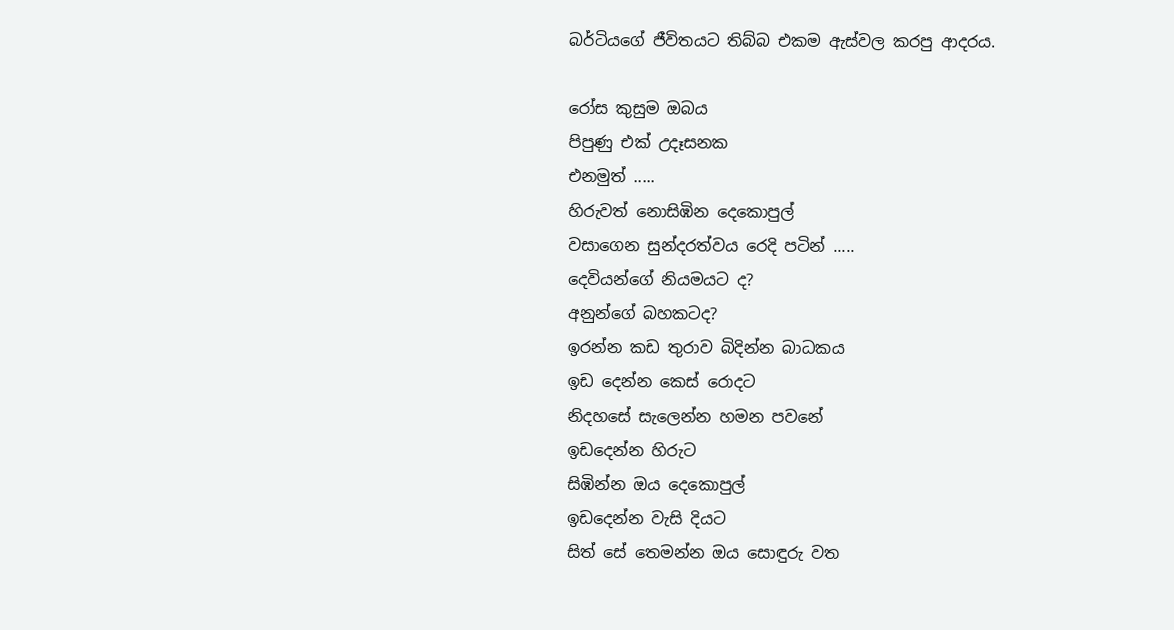බර්ටියගේ ජීවිතයට තිබ්බ එකම ඇස්වල කරපු ආදරය.

රෝස කුසුම ඔබය
පිපුණු එක් උදෑසනක
එනමුත් .....
හිරුවත් නොසිඹින දෙකොපුල්
වසාගෙන සුන්දරත්වය රෙදි පටින් .....
දෙවියන්ගේ නියමයට ද?
අනුන්ගේ බහකටද?
ඉරන්න කඩ තුරාව බිදින්න බාධකය
ඉඩ දෙන්න කෙස් රොදට
නිදහසේ සැලෙන්න හමන පවනේ
ඉඩදෙන්න හිරුට
සිඹින්න ඔය දෙකොපුල්
ඉඩදෙන්න වැසි දියට
සිත් සේ තෙමන්න ඔය සොඳුරු වත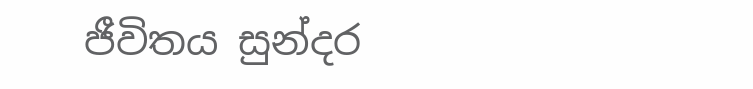ජීවිතය සුන්දර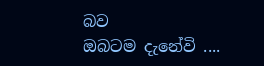බව
ඔබටම දැනේවි ....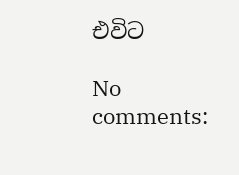එවිට

No comments: